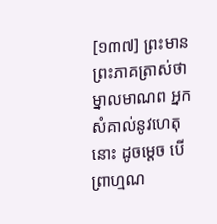[១៣៧] ព្រះមានព្រះភាគត្រាស់ថា ម្នាលមាណព អ្នកសំគាល់នូវហេតុនោះ ដូចម្តេច បើព្រាហ្មណ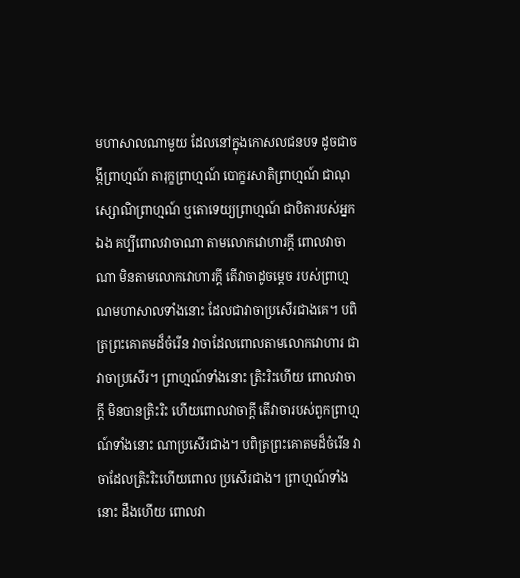មហាសាលណាមួយ ដែលនៅក្នុងកោសលជនបទ ដូចជាចង្កីព្រាហ្មណ៍ តារុក្ខព្រាហ្មណ៍ បោក្ខរសាតិព្រាហ្មណ៍ ជាណុស្សោណិព្រាហ្មណ៍ ឬតោទេយ្យព្រាហ្មណ៍ ជាបិតារបស់អ្នកឯង គប្បីពោលវាចាណា តាមលោកវោហារក្តី ពោលវាចាណា មិនតាមលោកវោហារក្តី តើវាចាដូចម្តេច របស់ព្រាហ្មណមហាសាលទាំងនោះ ដែលជាវាចាប្រសើរជាងគេ។ បពិត្រព្រះគោតមដ៏ចំរើន វាចាដែលពោលតាមលោកវោហារ ជាវាចាប្រសើរ។ ព្រាហ្មណ៍ទាំងនោះ ត្រិះរិះហើយ ពោលវាចាក្តី មិនបានត្រិះរិះ ហើយពោលវាចាក្តី តើវាចារបស់ពួកព្រាហ្មណ៍ទាំងនោះ ណាប្រសើរជាង។ បពិត្រព្រះគោតមដ៏ចំរើន វាចាដែលត្រិះរិះហើយពោល ប្រសើរជាង។ ព្រាហ្មណ៍ទាំងនោះ ដឹងហើយ ពោលវា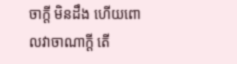ចាក្តី មិនដឹង ហើយពោលវាចាណាក្តី តើ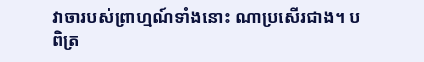វាចារបស់ព្រាហ្មណ៍ទាំងនោះ ណាប្រសើរជាង។ បពិត្រ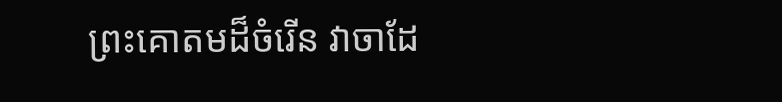ព្រះគោតមដ៏ចំរើន វាចាដែ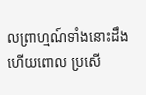លព្រាហ្មណ៍ទាំងនោះដឹងហើយពោល ប្រសើ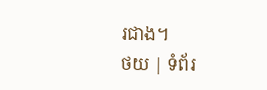រជាង។
ថយ | ទំព័រ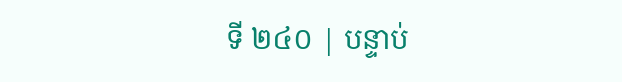ទី ២៤០ | បន្ទាប់